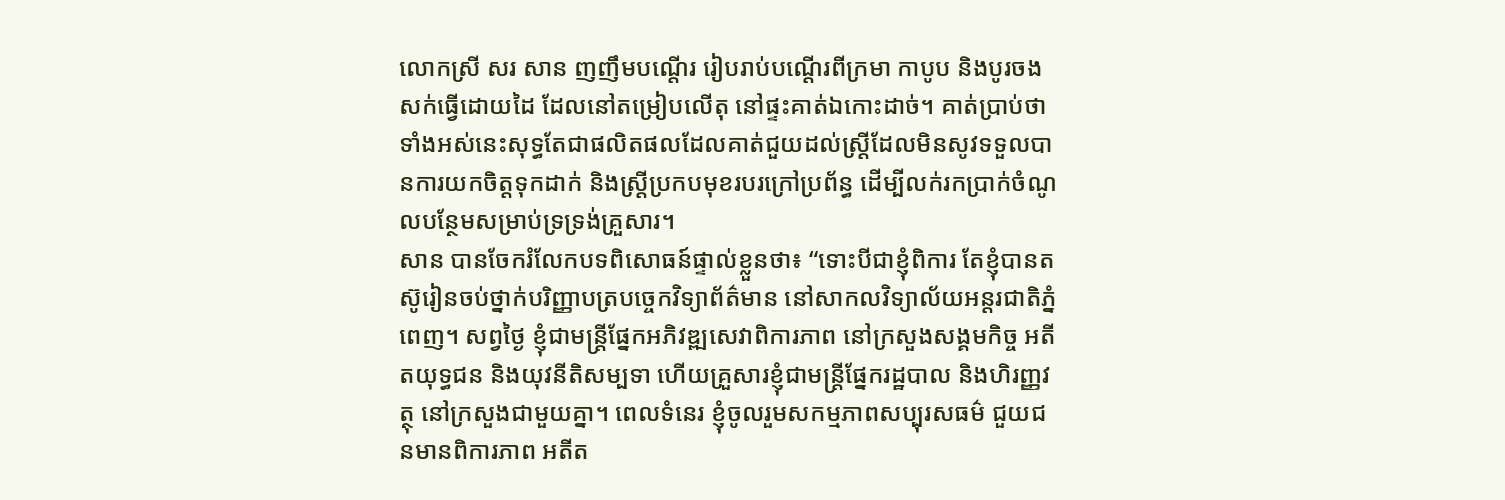លោកស្រី សរ សាន ញញឹមបណ្តើរ រៀបរាប់បណ្តើរពីក្រមា កាបូប និងបូរចងសក់ធ្វើដោយដៃ ដែលនៅតម្រៀបលើតុ នៅផ្ទះគាត់ឯកោះដាច់។ គាត់ប្រាប់ថា ទាំងអស់នេះសុទ្ធតែជាផលិតផលដែលគាត់ជួយដល់ស្ត្រីដែលមិនសូវទទួលបានការយកចិត្តទុកដាក់ និងស្ត្រីប្រកបមុខរបរក្រៅប្រព័ន្ធ ដើម្បីលក់រកប្រាក់ចំណូលបន្ថែមសម្រាប់ទ្រទ្រង់គ្រួសារ។
សាន បានចែករំលែកបទពិសោធន៍ផ្ទាល់ខ្លួនថា៖ “ទោះបីជាខ្ញុំពិការ តែខ្ញុំបានតស៊ូរៀនចប់ថ្នាក់បរិញ្ញាបត្របច្ចេកវិទ្យាព័ត៌មាន នៅសាកលវិទ្យាល័យអន្តរជាតិភ្នំពេញ។ សព្វថ្ងៃ ខ្ញុំជាមន្ត្រីផ្នែកអភិវឌ្ឍសេវាពិការភាព នៅក្រសួងសង្គមកិច្ច អតីតយុទ្ធជន និងយុវនីតិសម្បទា ហើយគ្រួសារខ្ញុំជាមន្ត្រីផ្នែករដ្ឋបាល និងហិរញ្ញវត្ថុ នៅក្រសួងជាមួយគ្នា។ ពេលទំនេរ ខ្ញុំចូលរួមសកម្មភាពសប្បុរសធម៌ ជួយជនមានពិការភាព អតីត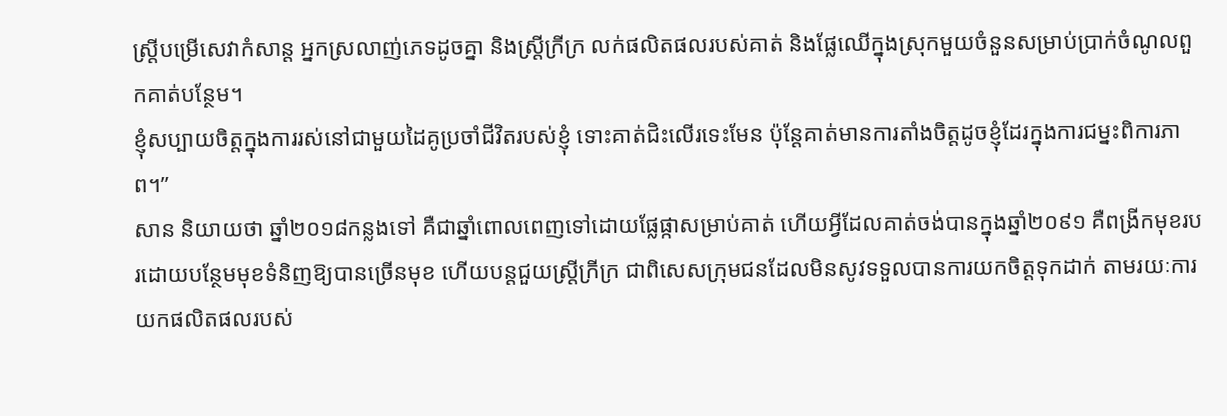ស្ត្រីបម្រើសេវាកំសាន្ត អ្នកស្រលាញ់ភេទដូចគ្នា និងស្រ្តីក្រីក្រ លក់ផលិតផលរបស់គាត់ និងផ្លែឈើក្នុងស្រុកមួយចំនួនសម្រាប់ប្រាក់ចំណូលពួកគាត់បន្ថែម។
ខ្ញុំសប្បាយចិត្តក្នុងការរស់នៅជាមួយដៃគូប្រចាំជីវិតរបស់ខ្ញុំ ទោះគាត់ជិះលើរទេះមែន ប៉ុន្តែគាត់មានការតាំងចិត្តដូចខ្ញុំដែរក្នុងការជម្នះពិការភាព។”
សាន និយាយថា ឆ្នាំ២០១៨កន្លងទៅ គឺជាឆ្នាំពោលពេញទៅដោយផ្លែផ្កាសម្រាប់គាត់ ហើយអ្វីដែលគាត់ចង់បានក្នុងឆ្នាំ២០៩១ គឺពង្រីកមុខរបរដោយបន្ថែមមុខទំនិញឱ្យបានច្រើនមុខ ហើយបន្តជួយស្ត្រីក្រីក្រ ជាពិសេសក្រុមជនដែលមិនសូវទទួលបានការយកចិត្តទុកដាក់ តាមរយៈការយកផលិតផលរបស់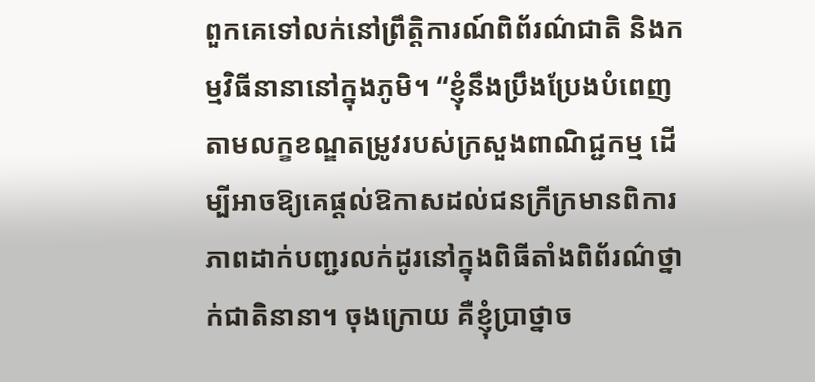ពួកគេទៅលក់នៅព្រឹត្តិការណ៍ពិព័រណ៌ជាតិ និងកម្មវិធីនានានៅក្នុងភូមិ។ “ខ្ញុំនឹងប្រឹងប្រែងបំពេញតាមលក្ខខណ្ឌតម្រូវរបស់ក្រសួងពាណិជ្ជកម្ម ដើម្បីអាចឱ្យគេផ្តល់ឱកាសដល់ជនក្រីក្រមានពិការភាពដាក់បញ្ជរលក់ដូរនៅក្នុងពិធីតាំងពិព័រណ៌ថ្នាក់ជាតិនានា។ ចុងក្រោយ គឺខ្ញុំប្រាថ្នាច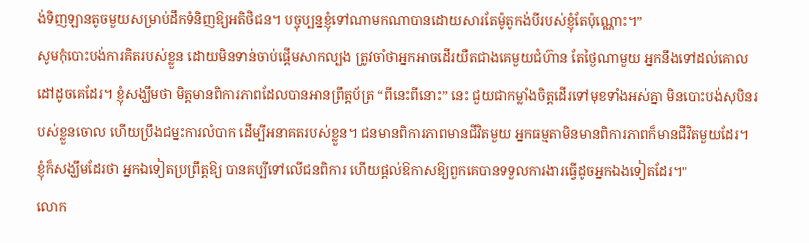ង់ទិញឡានតូចមួយសម្រាប់ដឹកទំនិញឱ្យអតិថិជន។ បច្ចុប្បន្នខ្ញុំទៅណាមកណាបានដោយសារតែម៉ូតូកង់បីរបស់ខ្ញុំតែប៉ុណ្ណោះ។”
សូមកុំបោះបង់ការគិតរបស់ខ្លួន ដោយមិនទាន់ចាប់ផ្តើមសាកល្បង ត្រូវចាំថាអ្នកអាចដើរយឺតជាងគេមួយជំហ៊ាន តែថ្ងៃណាមួយ អ្នកនឹងទៅដល់គោលដៅដូចគេដែរ។ ខ្ញុំសង្ឃឹមថា មិត្តមានពិការភាពដែលបានអានព្រឹត្តប័ត្រ “ពីនេះពីនោះ” នេះ ជួយជាកម្លាំងចិត្តដើរទៅមុខទាំងអស់គ្នា មិនបោះបង់សុបិនរបស់ខ្លួនចោល ហើយប្រឹងជម្នះការលំបាក ដើម្បីអនាគតរបស់ខ្លួន។ ជនមានពិការភាពមានជីវិតមួយ អ្នកធម្មតាមិនមានពិការភាពក៏មានជីវិតមួយដែរ។ ខ្ញុំក៏សង្ឃឹមដែរថា អ្នកឯទៀតប្រព្រឹត្តឱ្យ បានគប្បីទៅលើជនពិការ ហើយផ្តល់ឱកាសឱ្យពួកគេបានទទួលការងារធ្វើដូចអ្នកឯងទៀតដែរ។"
លោក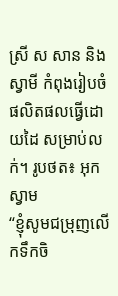ស្រី ស សាន និងស្វាមី កំពុងរៀបចំផលិតផលធ្វើដោយដៃ សម្រាប់លក់។ រូបថត៖ អុកស្វាម
“ខ្ញុំសូមជម្រុញលើកទឹកចិ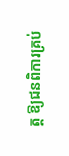ត្ត ឱ្យជនពិការគ្រប់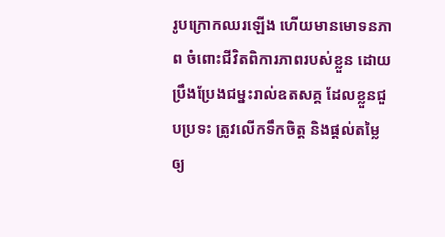រូបក្រោកឈរឡើង ហើយមានមោទនភាព ចំពោះជីវិតពិការភាពរបស់ខ្លួន ដោយប្រឹងប្រែងជម្នះរាល់ឧតសគ្គ ដែលខ្លួនជួបប្រទះ ត្រូវលើកទឹកចិត្ត និងផ្តល់តម្លៃឲ្យ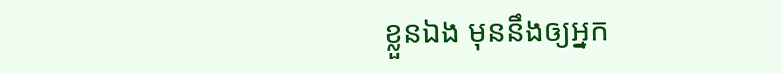ខ្លួនឯង មុននឹងឲ្យអ្នក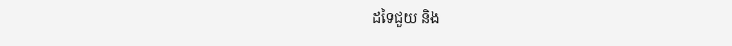ដទៃជួយ និង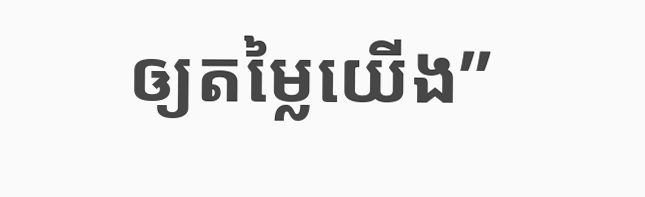ឲ្យតម្លៃយើង”